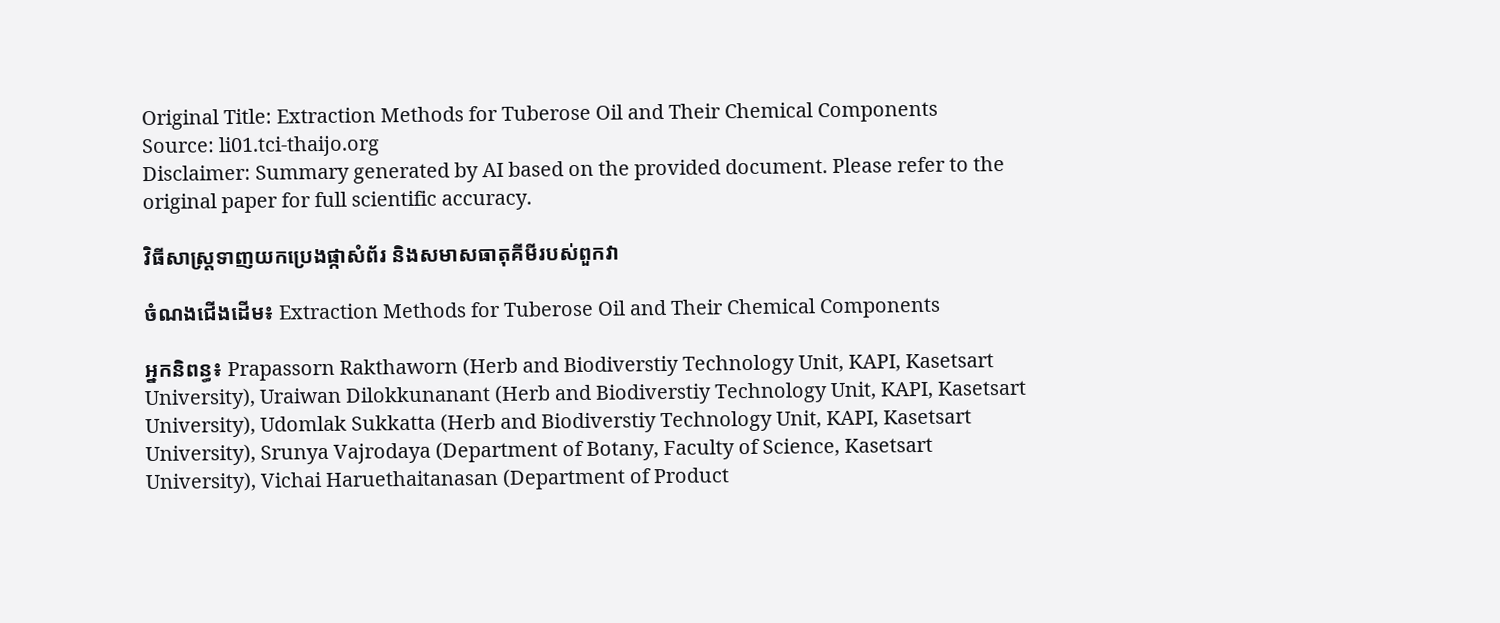Original Title: Extraction Methods for Tuberose Oil and Their Chemical Components
Source: li01.tci-thaijo.org
Disclaimer: Summary generated by AI based on the provided document. Please refer to the original paper for full scientific accuracy.

វិធីសាស្ត្រទាញយកប្រេងផ្កាសំព័រ និងសមាសធាតុគីមីរបស់ពួកវា

ចំណងជើងដើម៖ Extraction Methods for Tuberose Oil and Their Chemical Components

អ្នកនិពន្ធ៖ Prapassorn Rakthaworn (Herb and Biodiverstiy Technology Unit, KAPI, Kasetsart University), Uraiwan Dilokkunanant (Herb and Biodiverstiy Technology Unit, KAPI, Kasetsart University), Udomlak Sukkatta (Herb and Biodiverstiy Technology Unit, KAPI, Kasetsart University), Srunya Vajrodaya (Department of Botany, Faculty of Science, Kasetsart University), Vichai Haruethaitanasan (Department of Product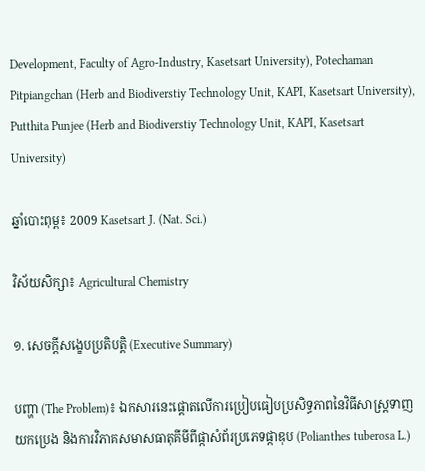Development, Faculty of Agro-Industry, Kasetsart University), Potechaman Pitpiangchan (Herb and Biodiverstiy Technology Unit, KAPI, Kasetsart University), Putthita Punjee (Herb and Biodiverstiy Technology Unit, KAPI, Kasetsart University)

ឆ្នាំបោះពុម្ព៖ 2009 Kasetsart J. (Nat. Sci.)

វិស័យសិក្សា៖ Agricultural Chemistry

១. សេចក្តីសង្ខេបប្រតិបត្តិ (Executive Summary)

បញ្ហា (The Problem)៖ ឯកសារនេះផ្តោតលើការប្រៀបធៀបប្រសិទ្ធភាពនៃវិធីសាស្ត្រទាញយកប្រេង និងការវិភាគសមាសធាតុគីមីពីផ្កាសំព័រប្រភេទផ្កាឌុប (Polianthes tuberosa L.)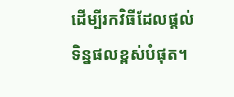ដើម្បីរកវិធីដែលផ្តល់ទិន្នផលខ្ពស់បំផុត។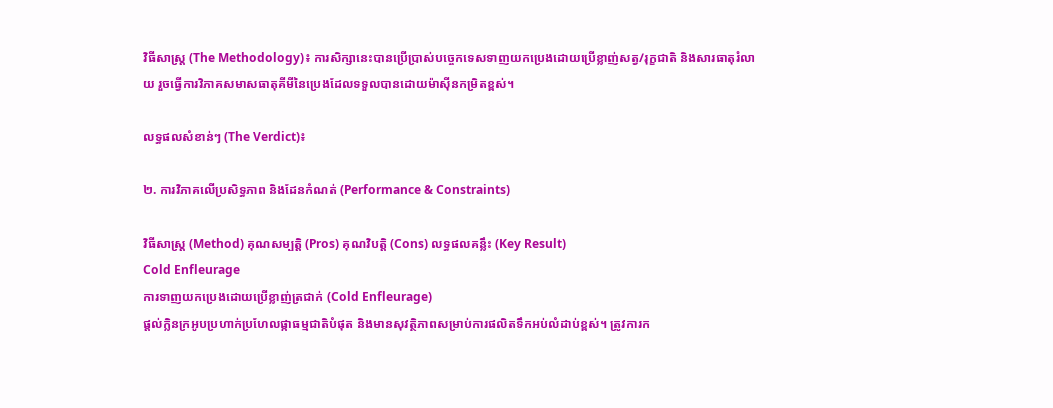វិធីសាស្ត្រ (The Methodology)៖ ការសិក្សានេះបានប្រើប្រាស់បច្ចេកទេសទាញយកប្រេងដោយប្រើខ្លាញ់សត្វ/រុក្ខជាតិ និងសារធាតុរំលាយ រួចធ្វើការវិភាគសមាសធាតុគីមីនៃប្រេងដែលទទួលបានដោយម៉ាស៊ីនកម្រិតខ្ពស់។

លទ្ធផលសំខាន់ៗ (The Verdict)៖

២. ការវិភាគលើប្រសិទ្ធភាព និងដែនកំណត់ (Performance & Constraints)

វិធីសាស្ត្រ (Method) គុណសម្បត្តិ (Pros) គុណវិបត្តិ (Cons) លទ្ធផលគន្លឹះ (Key Result)
Cold Enfleurage
ការទាញយកប្រេងដោយប្រើខ្លាញ់ត្រជាក់ (Cold Enfleurage)
ផ្តល់ក្លិនក្រអូបប្រហាក់ប្រហែលផ្កាធម្មជាតិបំផុត និងមានសុវត្ថិភាពសម្រាប់ការផលិតទឹកអប់លំដាប់ខ្ពស់។ ត្រូវការក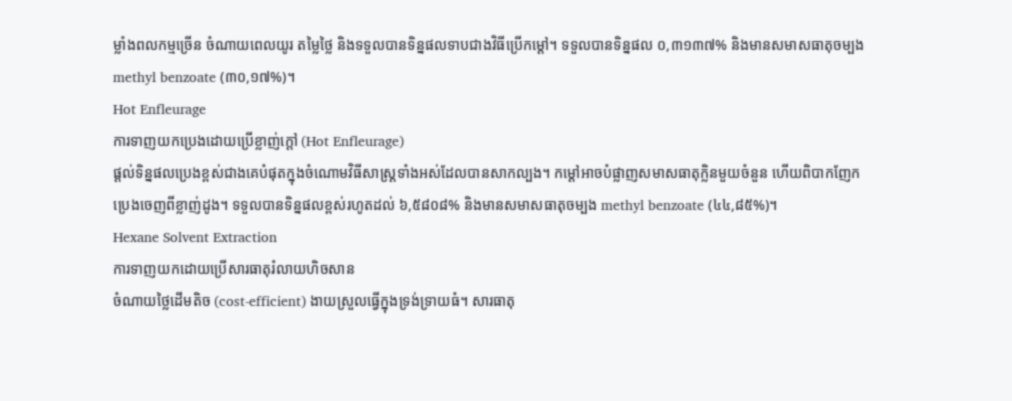ម្លាំងពលកម្មច្រើន ចំណាយពេលយូរ តម្លៃថ្លៃ និងទទួលបានទិន្នផលទាបជាងវិធីប្រើកម្តៅ។ ទទួលបានទិន្នផល ០,៣១៣៧% និងមានសមាសធាតុចម្បង methyl benzoate (៣០,១៧%)។
Hot Enfleurage
ការទាញយកប្រេងដោយប្រើខ្លាញ់ក្តៅ (Hot Enfleurage)
ផ្តល់ទិន្នផលប្រេងខ្ពស់ជាងគេបំផុតក្នុងចំណោមវិធីសាស្ត្រទាំងអស់ដែលបានសាកល្បង។ កម្តៅអាចបំផ្លាញសមាសធាតុក្លិនមួយចំនួន ហើយពិបាកញែកប្រេងចេញពីខ្លាញ់ដូង។ ទទួលបានទិន្នផលខ្ពស់រហូតដល់ ៦,៥៨០៨% និងមានសមាសធាតុចម្បង methyl benzoate (៤៤,៨៥%)។
Hexane Solvent Extraction
ការទាញយកដោយប្រើសារធាតុរំលាយហិចសាន
ចំណាយថ្លៃដើមតិច (cost-efficient) ងាយស្រួលធ្វើក្នុងទ្រង់ទ្រាយធំ។ សារធាតុ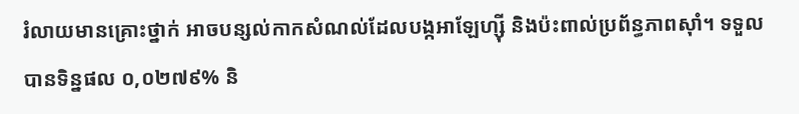រំលាយមានគ្រោះថ្នាក់ អាចបន្សល់កាកសំណល់ដែលបង្កអាឡែហ្ស៊ី និងប៉ះពាល់ប្រព័ន្ធភាពស៊ាំ។ ទទួលបានទិន្នផល ០,០២៧៩% និ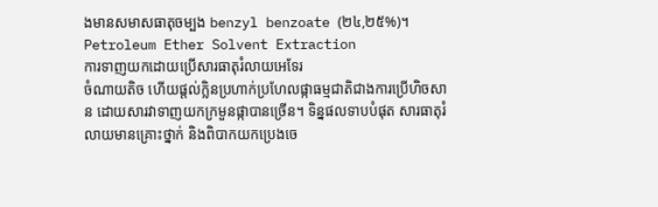ងមានសមាសធាតុចម្បង benzyl benzoate (២៤,២៥%)។
Petroleum Ether Solvent Extraction
ការទាញយកដោយប្រើសារធាតុរំលាយអេទែរ
ចំណាយតិច ហើយផ្តល់ក្លិនប្រហាក់ប្រហែលផ្កាធម្មជាតិជាងការប្រើហិចសាន ដោយសារវាទាញយកក្រមួនផ្កាបានច្រើន។ ទិន្នផលទាបបំផុត សារធាតុរំលាយមានគ្រោះថ្នាក់ និងពិបាកយកប្រេងចេ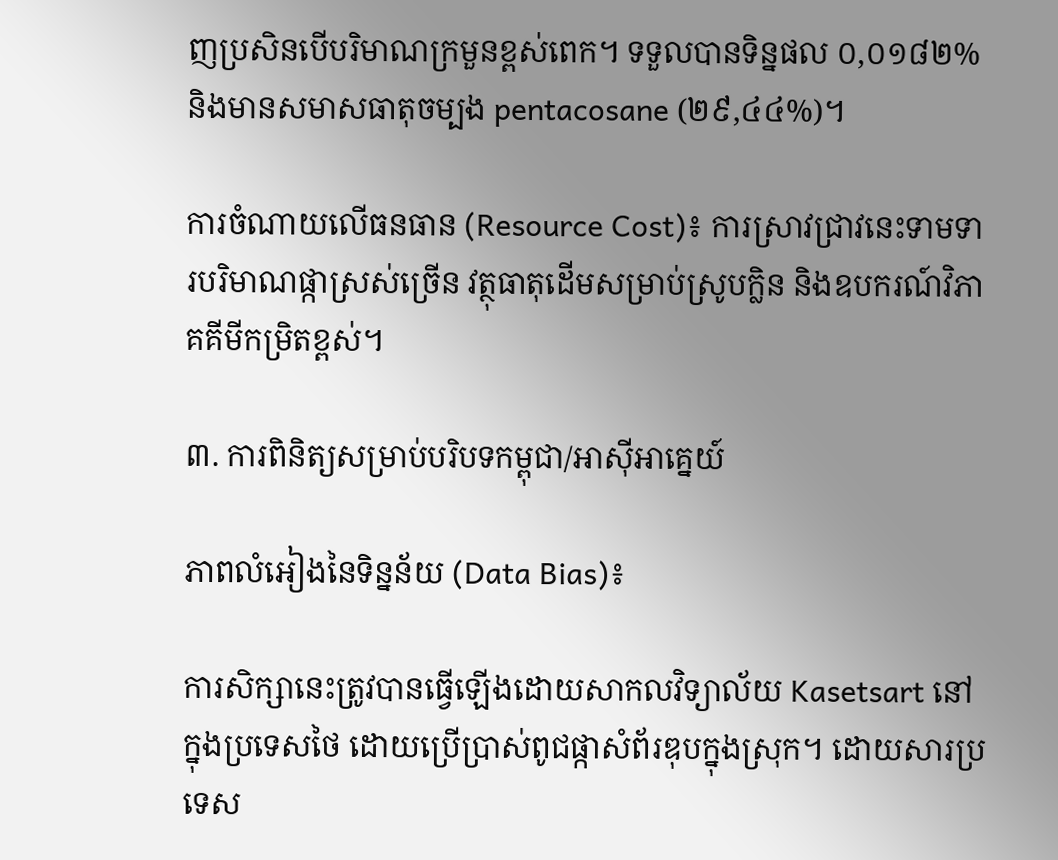ញប្រសិនបើបរិមាណក្រមួនខ្ពស់ពេក។ ទទួលបានទិន្នផល ០,០១៨២% និងមានសមាសធាតុចម្បង pentacosane (២៩,៤៤%)។

ការចំណាយលើធនធាន (Resource Cost)៖ ការស្រាវជ្រាវនេះទាមទារបរិមាណផ្កាស្រស់ច្រើន វត្ថុធាតុដើមសម្រាប់ស្រូបក្លិន និងឧបករណ៍វិភាគគីមីកម្រិតខ្ពស់។

៣. ការពិនិត្យសម្រាប់បរិបទកម្ពុជា/អាស៊ីអាគ្នេយ៍

ភាពលំអៀងនៃទិន្នន័យ (Data Bias)៖

ការសិក្សានេះត្រូវបានធ្វើឡើងដោយសាកលវិទ្យាល័យ Kasetsart នៅក្នុងប្រទេសថៃ ដោយប្រើប្រាស់ពូជផ្កាសំព័រឌុបក្នុងស្រុក។ ដោយសារប្រទេស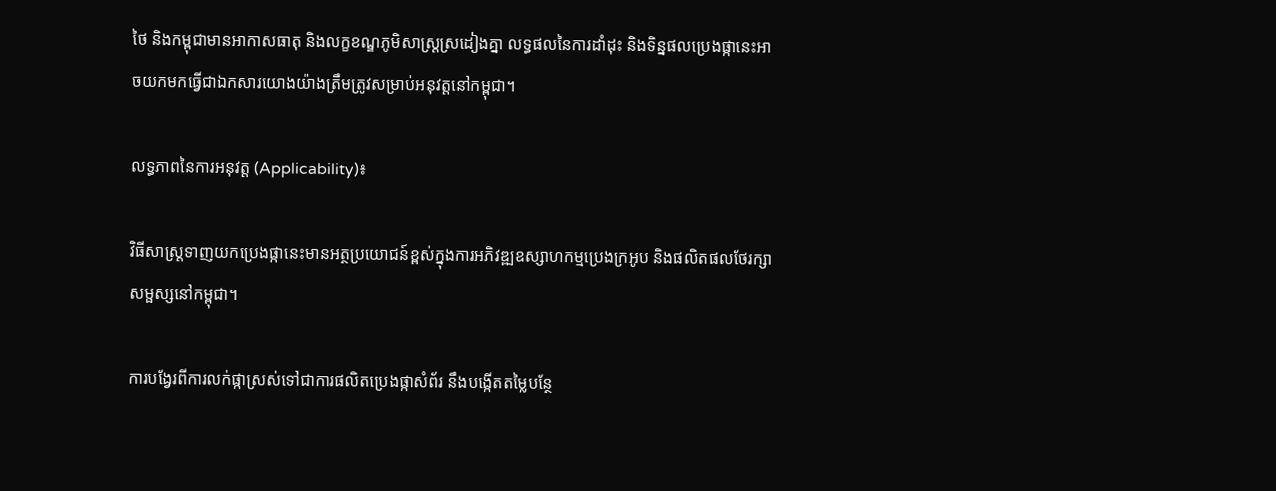ថៃ និងកម្ពុជាមានអាកាសធាតុ និងលក្ខខណ្ឌភូមិសាស្ត្រស្រដៀងគ្នា លទ្ធផលនៃការដាំដុះ និងទិន្នផលប្រេងផ្កានេះអាចយកមកធ្វើជាឯកសារយោងយ៉ាងត្រឹមត្រូវសម្រាប់អនុវត្តនៅកម្ពុជា។

លទ្ធភាពនៃការអនុវត្ត (Applicability)៖

វិធីសាស្ត្រទាញយកប្រេងផ្កានេះមានអត្ថប្រយោជន៍ខ្ពស់ក្នុងការអភិវឌ្ឍឧស្សាហកម្មប្រេងក្រអូប និងផលិតផលថែរក្សាសម្ផស្សនៅកម្ពុជា។

ការបង្វែរពីការលក់ផ្កាស្រស់ទៅជាការផលិតប្រេងផ្កាសំព័រ នឹងបង្កើតតម្លៃបន្ថែ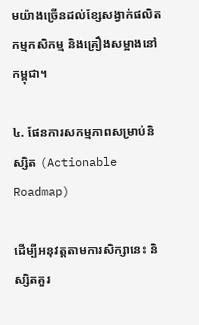មយ៉ាងច្រើនដល់ខ្សែសង្វាក់ផលិតកម្មកសិកម្ម និងគ្រឿងសម្អាងនៅកម្ពុជា។

៤. ផែនការសកម្មភាពសម្រាប់និស្សិត (Actionable Roadmap)

ដើម្បីអនុវត្តតាមការសិក្សានេះ និស្សិតគួរ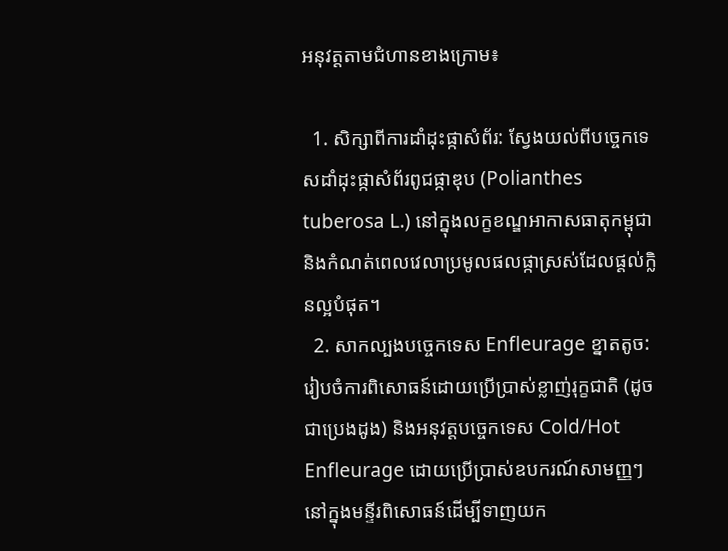អនុវត្តតាមជំហានខាងក្រោម៖

  1. សិក្សាពីការដាំដុះផ្កាសំព័រ: ស្វែងយល់ពីបច្ចេកទេសដាំដុះផ្កាសំព័រពូជផ្កាឌុប (Polianthes tuberosa L.) នៅក្នុងលក្ខខណ្ឌអាកាសធាតុកម្ពុជា និងកំណត់ពេលវេលាប្រមូលផលផ្កាស្រស់ដែលផ្តល់ក្លិនល្អបំផុត។
  2. សាកល្បងបច្ចេកទេស Enfleurage ខ្នាតតូច: រៀបចំការពិសោធន៍ដោយប្រើប្រាស់ខ្លាញ់រុក្ខជាតិ (ដូចជាប្រេងដូង) និងអនុវត្តបច្ចេកទេស Cold/Hot Enfleurage ដោយប្រើប្រាស់ឧបករណ៍សាមញ្ញៗនៅក្នុងមន្ទីរពិសោធន៍ដើម្បីទាញយក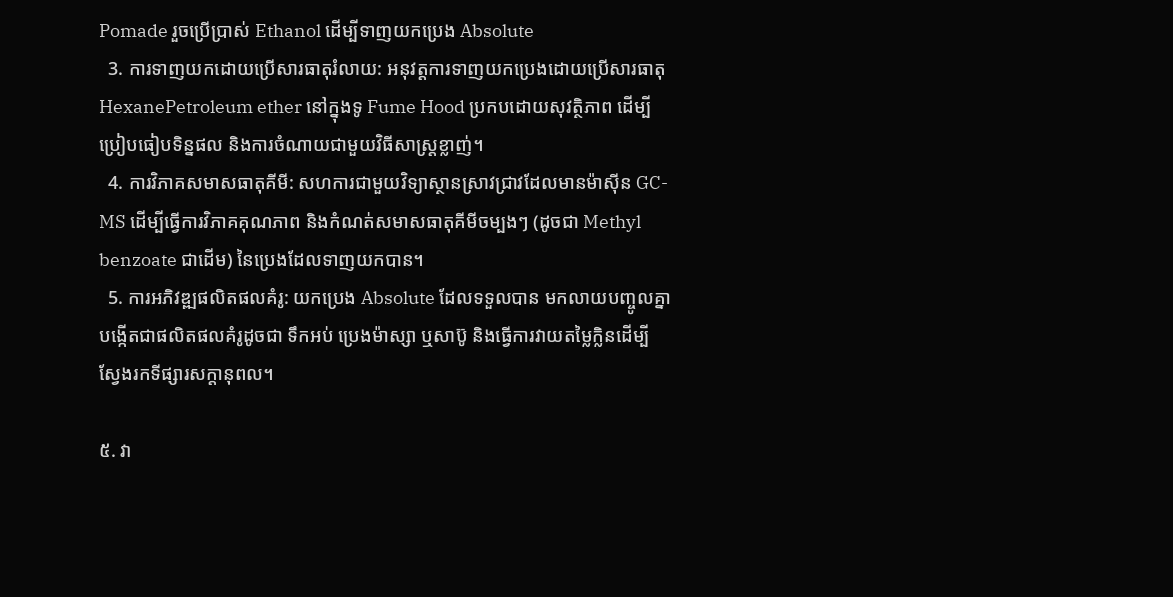Pomade រួចប្រើប្រាស់ Ethanol ដើម្បីទាញយកប្រេង Absolute
  3. ការទាញយកដោយប្រើសារធាតុរំលាយ: អនុវត្តការទាញយកប្រេងដោយប្រើសារធាតុ HexanePetroleum ether នៅក្នុងទូ Fume Hood ប្រកបដោយសុវត្ថិភាព ដើម្បីប្រៀបធៀបទិន្នផល និងការចំណាយជាមួយវិធីសាស្ត្រខ្លាញ់។
  4. ការវិភាគសមាសធាតុគីមី: សហការជាមួយវិទ្យាស្ថានស្រាវជ្រាវដែលមានម៉ាស៊ីន GC-MS ដើម្បីធ្វើការវិភាគគុណភាព និងកំណត់សមាសធាតុគីមីចម្បងៗ (ដូចជា Methyl benzoate ជាដើម) នៃប្រេងដែលទាញយកបាន។
  5. ការអភិវឌ្ឍផលិតផលគំរូ: យកប្រេង Absolute ដែលទទួលបាន មកលាយបញ្ចូលគ្នាបង្កើតជាផលិតផលគំរូដូចជា ទឹកអប់ ប្រេងម៉ាស្សា ឬសាប៊ូ និងធ្វើការវាយតម្លៃក្លិនដើម្បីស្វែងរកទីផ្សារសក្តានុពល។

៥. វា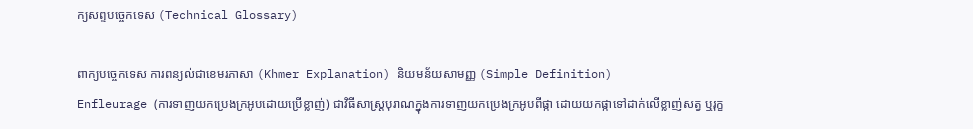ក្យសព្ទបច្ចេកទេស (Technical Glossary)

ពាក្យបច្ចេកទេស ការពន្យល់ជាខេមរភាសា (Khmer Explanation) និយមន័យសាមញ្ញ (Simple Definition)
Enfleurage (ការទាញយកប្រេងក្រអូបដោយប្រើខ្លាញ់) ជាវិធីសាស្ត្របុរាណក្នុងការទាញយកប្រេងក្រអូបពីផ្កា ដោយយកផ្កាទៅដាក់លើខ្លាញ់សត្វ ឬរុក្ខ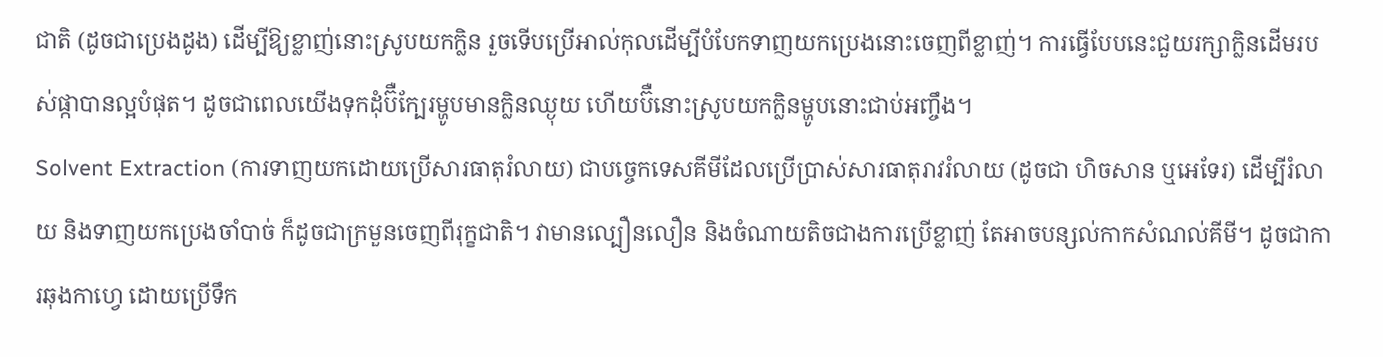ជាតិ (ដូចជាប្រេងដូង) ដើម្បីឱ្យខ្លាញ់នោះស្រូបយកក្លិន រួចទើបប្រើអាល់កុលដើម្បីបំបែកទាញយកប្រេងនោះចេញពីខ្លាញ់។ ការធ្វើបែបនេះជួយរក្សាក្លិនដើមរបស់ផ្កាបានល្អបំផុត។ ដូចជាពេលយើងទុកដុំប៊ឺក្បែរម្ហូបមានក្លិនឈ្ងុយ ហើយប៊ឺនោះស្រូបយកក្លិនម្ហូបនោះជាប់អញ្ចឹង។
Solvent Extraction (ការទាញយកដោយប្រើសារធាតុរំលាយ) ជាបច្ចេកទេសគីមីដែលប្រើប្រាស់សារធាតុរាវរំលាយ (ដូចជា ហិចសាន ឬអេទែរ) ដើម្បីរំលាយ និងទាញយកប្រេងចាំបាច់ ក៏ដូចជាក្រមួនចេញពីរុក្ខជាតិ។ វាមានល្បឿនលឿន និងចំណាយតិចជាងការប្រើខ្លាញ់ តែអាចបន្សល់កាកសំណល់គីមី។ ដូចជាការឆុងកាហ្វេ ដោយប្រើទឹក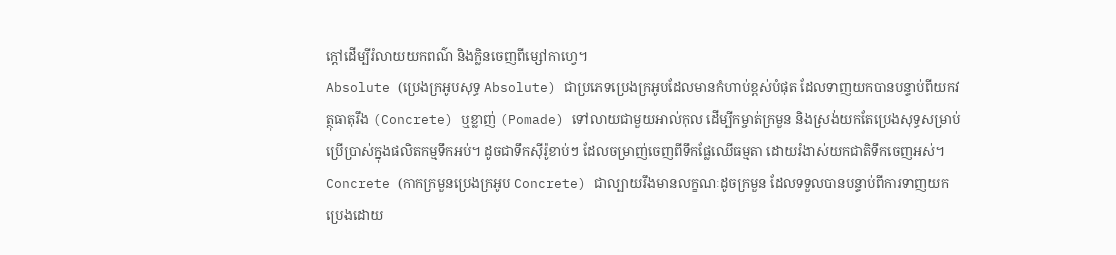ក្តៅដើម្បីរំលាយយកពណ៌ និងក្លិនចេញពីម្សៅកាហ្វេ។
Absolute (ប្រេងក្រអូបសុទ្ធ Absolute) ជាប្រភេទប្រេងក្រអូបដែលមានកំហាប់ខ្ពស់បំផុត ដែលទាញយកបានបន្ទាប់ពីយកវត្ថុធាតុរឹង (Concrete) ឬខ្លាញ់ (Pomade) ទៅលាយជាមួយអាល់កុល ដើម្បីកម្ចាត់ក្រមួន និងស្រង់យកតែប្រេងសុទ្ធសម្រាប់ប្រើប្រាស់ក្នុងផលិតកម្មទឹកអប់។ ដូចជាទឹកស៊ីរ៉ូខាប់ៗ ដែលចម្រាញ់ចេញពីទឹកផ្លែឈើធម្មតា ដោយរំងាស់យកជាតិទឹកចេញអស់។
Concrete (កាកក្រមួនប្រេងក្រអូប Concrete) ជាល្បាយរឹងមានលក្ខណៈដូចក្រមួន ដែលទទួលបានបន្ទាប់ពីការទាញយកប្រេងដោយ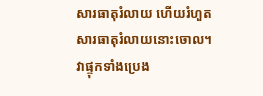សារធាតុរំលាយ ហើយរំហួតសារធាតុរំលាយនោះចោល។ វាផ្ទុកទាំងប្រេង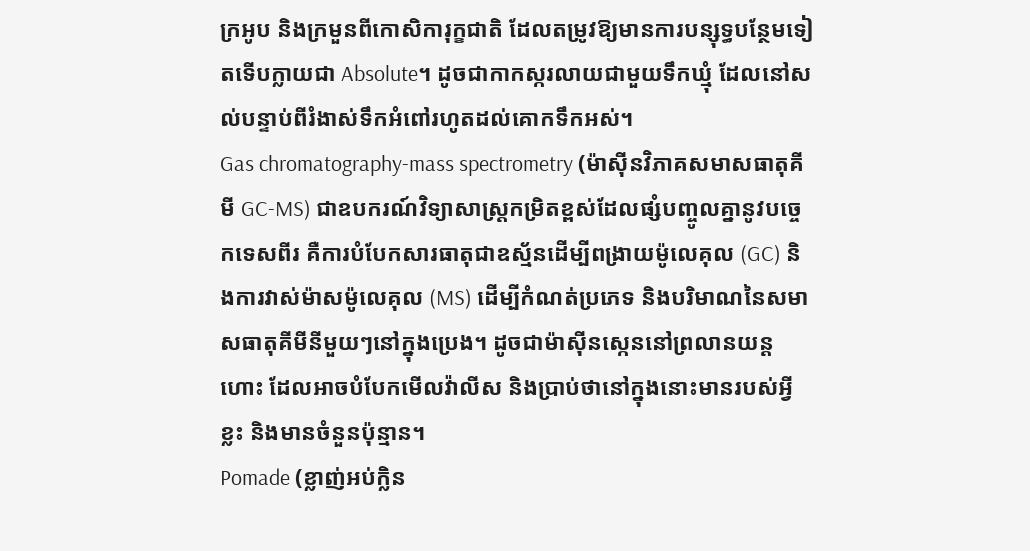ក្រអូប និងក្រមួនពីកោសិការុក្ខជាតិ ដែលតម្រូវឱ្យមានការបន្សុទ្ធបន្ថែមទៀតទើបក្លាយជា Absolute។ ដូចជាកាកស្ករលាយជាមួយទឹកឃ្មុំ ដែលនៅសល់បន្ទាប់ពីរំងាស់ទឹកអំពៅរហូតដល់គោកទឹកអស់។
Gas chromatography-mass spectrometry (ម៉ាស៊ីនវិភាគសមាសធាតុគីមី GC-MS) ជាឧបករណ៍វិទ្យាសាស្ត្រកម្រិតខ្ពស់ដែលផ្សំបញ្ចូលគ្នានូវបច្ចេកទេសពីរ គឺការបំបែកសារធាតុជាឧស្ម័នដើម្បីពង្រាយម៉ូលេគុល (GC) និងការវាស់ម៉ាសម៉ូលេគុល (MS) ដើម្បីកំណត់ប្រភេទ និងបរិមាណនៃសមាសធាតុគីមីនីមួយៗនៅក្នុងប្រេង។ ដូចជាម៉ាស៊ីនស្កេននៅព្រលានយន្តហោះ ដែលអាចបំបែកមើលវ៉ាលីស និងប្រាប់ថានៅក្នុងនោះមានរបស់អ្វីខ្លះ និងមានចំនួនប៉ុន្មាន។
Pomade (ខ្លាញ់អប់ក្លិន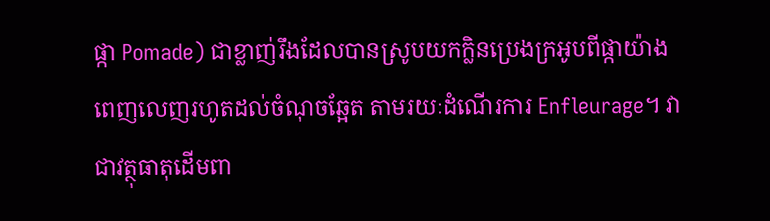ផ្កា Pomade) ជាខ្លាញ់រឹងដែលបានស្រូបយកក្លិនប្រេងក្រអូបពីផ្កាយ៉ាងពេញលេញរហូតដល់ចំណុចឆ្អែត តាមរយៈដំណើរការ Enfleurage។ វាជាវត្ថុធាតុដើមពា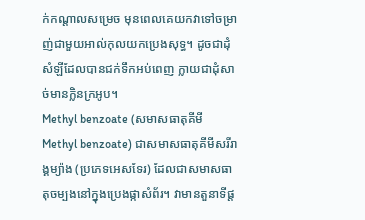ក់កណ្តាលសម្រេច មុនពេលគេយកវាទៅចម្រាញ់ជាមួយអាល់កុលយកប្រេងសុទ្ធ។ ដូចជាដុំសំឡីដែលបានជក់ទឹកអប់ពេញ ក្លាយជាដុំសាច់មានក្លិនក្រអូប។
Methyl benzoate (សមាសធាតុគីមី Methyl benzoate) ជាសមាសធាតុគីមីសរីរាង្គម្យ៉ាង (ប្រភេទអេសទែរ) ដែលជាសមាសធាតុចម្បងនៅក្នុងប្រេងផ្កាសំព័រ។ វាមានតួនាទីផ្ត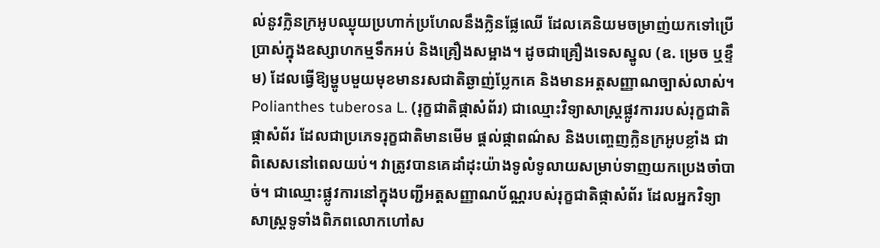ល់នូវក្លិនក្រអូបឈ្ងុយប្រហាក់ប្រហែលនឹងក្លិនផ្លែឈើ ដែលគេនិយមចម្រាញ់យកទៅប្រើប្រាស់ក្នុងឧស្សាហកម្មទឹកអប់ និងគ្រឿងសម្អាង។ ដូចជាគ្រឿងទេសស្នូល (ឧ. ម្រេច ឬខ្ទឹម) ដែលធ្វើឱ្យម្ហូបមួយមុខមានរសជាតិឆ្ងាញ់ប្លែកគេ និងមានអត្តសញ្ញាណច្បាស់លាស់។
Polianthes tuberosa L. (រុក្ខជាតិផ្កាសំព័រ) ជាឈ្មោះវិទ្យាសាស្ត្រផ្លូវការរបស់រុក្ខជាតិផ្កាសំព័រ ដែលជាប្រភេទរុក្ខជាតិមានមើម ផ្តល់ផ្កាពណ៌ស និងបញ្ចេញក្លិនក្រអូបខ្លាំង ជាពិសេសនៅពេលយប់។ វាត្រូវបានគេដាំដុះយ៉ាងទូលំទូលាយសម្រាប់ទាញយកប្រេងចាំបាច់។ ជាឈ្មោះផ្លូវការនៅក្នុងបញ្ជីអត្តសញ្ញាណប័ណ្ណរបស់រុក្ខជាតិផ្កាសំព័រ ដែលអ្នកវិទ្យាសាស្ត្រទូទាំងពិភពលោកហៅស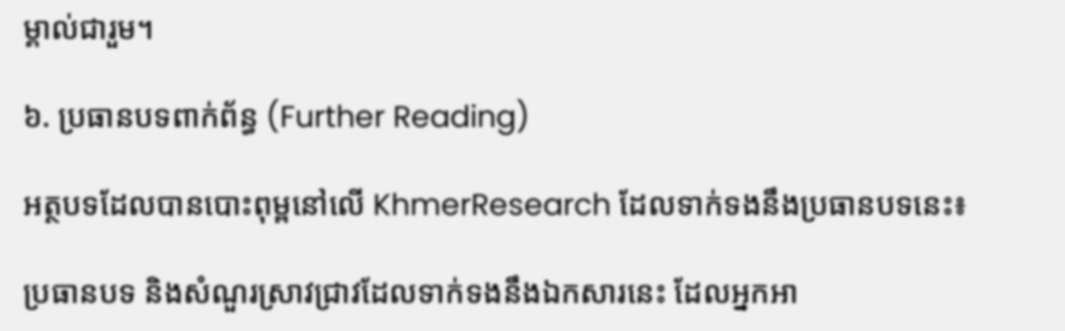ម្គាល់ជារួម។

៦. ប្រធានបទពាក់ព័ន្ធ (Further Reading)

អត្ថបទដែលបានបោះពុម្ពនៅលើ KhmerResearch ដែលទាក់ទងនឹងប្រធានបទនេះ៖

ប្រធានបទ និងសំណួរស្រាវជ្រាវដែលទាក់ទងនឹងឯកសារនេះ ដែលអ្នកអា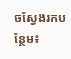ចស្វែងរកបន្ថែម៖